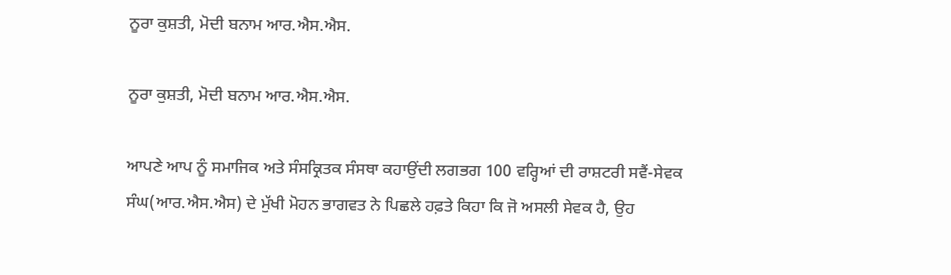ਨੂਰਾ ਕੁਸ਼ਤੀ, ਮੋਦੀ ਬਨਾਮ ਆਰ.ਐਸ.ਐਸ.

ਨੂਰਾ ਕੁਸ਼ਤੀ, ਮੋਦੀ ਬਨਾਮ ਆਰ.ਐਸ.ਐਸ.

ਆਪਣੇ ਆਪ ਨੂੰ ਸਮਾਜਿਕ ਅਤੇ ਸੰਸਕ੍ਰਿਤਕ ਸੰਸਥਾ ਕਹਾਉਂਦੀ ਲਗਭਗ 100 ਵਰ੍ਹਿਆਂ ਦੀ ਰਾਸ਼ਟਰੀ ਸਵੈਂ-ਸੇਵਕ ਸੰਘ(ਆਰ.ਐਸ.ਐਸ) ਦੇ ਮੁੱਖੀ ਮੋਹਨ ਭਾਗਵਤ ਨੇ ਪਿਛਲੇ ਹਫ਼ਤੇ ਕਿਹਾ ਕਿ ਜੋ ਅਸਲੀ ਸੇਵਕ ਹੈ, ਉਹ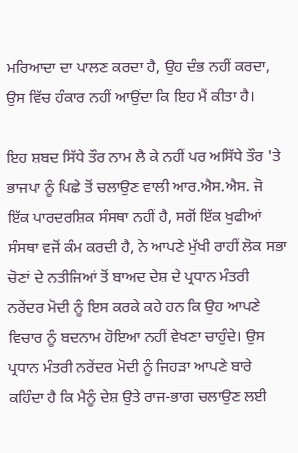ਮਰਿਆਦਾ ਦਾ ਪਾਲਣ ਕਰਦਾ ਹੈ, ਉਹ ਦੰਭ ਨਹੀਂ ਕਰਦਾ, ਉਸ ਵਿੱਚ ਹੰਕਾਰ ਨਹੀਂ ਆਉਂਦਾ ਕਿ ਇਹ ਮੈਂ ਕੀਤਾ ਹੈ।

ਇਹ ਸ਼ਬਦ ਸਿੱਧੇ ਤੌਰ ਨਾਮ ਲੈ ਕੇ ਨਹੀਂ ਪਰ ਅਸਿੱਧੇ ਤੌਰ 'ਤੇ ਭਾਜਪਾ ਨੂੰ ਪਿਛੇ ਤੋਂ ਚਲਾਉਣ ਵਾਲੀ ਆਰ.ਐਸ.ਐਸ. ਜੋ ਇੱਕ ਪਾਰਦਰਸ਼ਿਕ ਸੰਸਥਾ ਨਹੀਂ ਹੈ, ਸਗੋਂ ਇੱਕ ਖੁਫੀਆਂ ਸੰਸਥਾ ਵਜੋਂ ਕੰਮ ਕਰਦੀ ਹੈ, ਨੇ ਆਪਣੇ ਮੁੱਖੀ ਰਾਹੀਂ ਲੋਕ ਸਭਾ ਚੋਣਾਂ ਦੇ ਨਤੀਜਿਆਂ ਤੋਂ ਬਾਅਦ ਦੇਸ਼ ਦੇ ਪ੍ਰਧਾਨ ਮੰਤਰੀ ਨਰੇਂਦਰ ਮੋਦੀ ਨੂੰ ਇਸ ਕਰਕੇ ਕਹੇ ਹਨ ਕਿ ਉਹ ਆਪਣੇ ਵਿਚਾਰ ਨੂੰ ਬਦਨਾਮ ਹੋਇਆ ਨਹੀਂ ਵੇਖਣਾ ਚਾਹੁੰਦੇ। ਉਸ  ਪ੍ਰਧਾਨ ਮੰਤਰੀ ਨਰੇਂਦਰ ਮੋਦੀ ਨੂੰ ਜਿਹੜਾ ਆਪਣੇ ਬਾਰੇ ਕਹਿੰਦਾ ਹੈ ਕਿ ਮੈਨੂੰ ਦੇਸ਼ ਉਤੇ ਰਾਜ-ਭਾਗ ਚਲਾਉਣ ਲਈ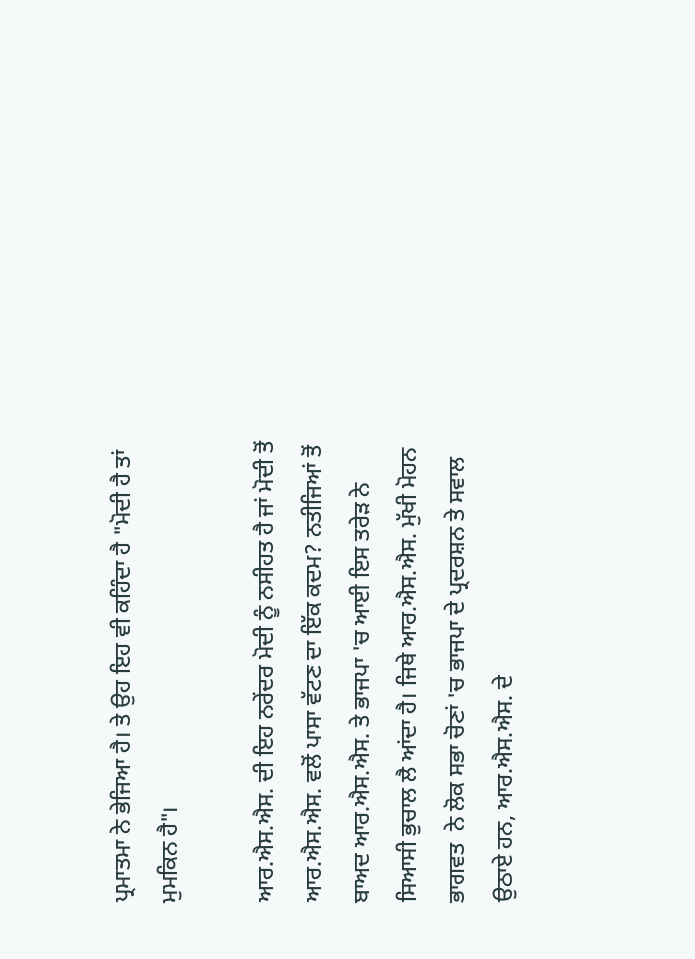ਪ੍ਰਮਾਤਮਾ ਨੇ ਭੇਜਿਆ ਹੈ। ਤੇ ਉਹ ਇਹ ਵੀ ਕਹਿੰਦਾ ਹੈ "ਮੋਦੀ ਹੈ ਤਾਂ ਮੁਮਕਿਨ ਹੈ"।

ਆਰ.ਐਸ.ਐਸ. ਦੀ ਇਹ ਨਰੇਂਦਰ ਮੋਦੀ ਨੂੰ ਨਸੀਹਤ ਹੈ ਜਾਂ ਮੋਦੀ ਤੋਂ ਆਰ.ਐਸ.ਐਸ. ਵਲੋਂ ਪਾਸਾ ਵੱਟਣ ਦਾ ਇੱਕ ਕਦਮ? ਨਤੀਜਿਆਂ ਤੋਂ ਬਾਅਦ ਆਰ.ਐਸ.ਐਸ. ਤੇ ਭਾਜਪਾ 'ਚ ਆਈ ਇਸ ਤਰੇੜ ਨੇ ਸਿਆਸੀ ਭੁਚਾਲ ਲੈ ਆਂਦਾ ਹੈ। ਜਿਥੇ ਆਰ.ਐਸ.ਐਸ. ਮੁੱਖੀ ਮੋਹਨ ਭਾਗਵਤ  ਨੇ ਲੋਕ ਸਭਾ ਚੋਣਾਂ 'ਚ ਭਾਜਪਾ ਦੇ ਪ੍ਰਦਰਸ਼ਨ ਤੇ ਸਵਾਲ ਉਠਾਏ ਹਨ, ਆਰ.ਐਸ.ਐਸ. ਦੇ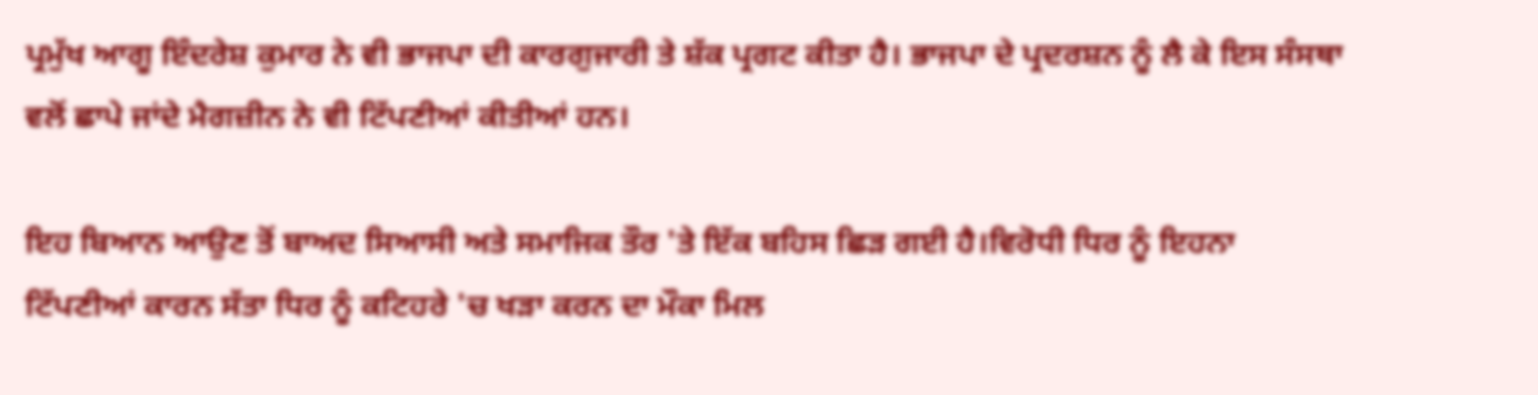ਪ੍ਰਮੁੱਖ ਆਗੂ ਇੰਦਰੇਸ਼ ਕੁਮਾਰ ਨੇ ਵੀ ਭਾਜਪਾ ਦੀ ਕਾਰਗੁਜਾਰੀ ਤੇ ਸ਼ੱਕ ਪ੍ਰਗਟ ਕੀਤਾ ਹੈ। ਭਾਜਪਾ ਦੇ ਪ੍ਰਦਰਸ਼ਨ ਨੂੰ ਲੈ ਕੇ ਇਸ ਸੰਸਥਾ ਵਲੋਂ ਛਾਪੇ ਜਾਂਦੇ ਮੈਗਜ਼ੀਨ ਨੇ ਵੀ ਟਿੱਪਣੀਆਂ ਕੀਤੀਆਂ ਹਨ।

ਇਹ ਬਿਆਨ ਆਉਣ ਤੋਂ ਬਾਅਦ ਸਿਆਸੀ ਅਤੇ ਸਮਾਜਿਕ ਤੌਰ 'ਤੇ ਇੱਕ ਬਹਿਸ ਛਿੜ ਗਈ ਹੈ।ਵਿਰੋਧੀ ਧਿਰ ਨੂੰ ਇਹਨਾ ਟਿੱਪਣੀਆਂ ਕਾਰਨ ਸੱਤਾ ਧਿਰ ਨੂੰ ਕਟਿਹਰੇ 'ਚ ਖੜਾ ਕਰਨ ਦਾ ਮੌਕਾ ਮਿਲ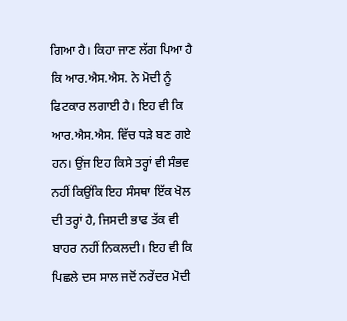ਗਿਆ ਹੈ। ਕਿਹਾ ਜਾਣ ਲੱਗ ਪਿਆ ਹੈ ਕਿ ਆਰ.ਐਸ.ਐਸ. ਨੇ ਮੋਦੀ ਨੂੰ ਫਿਟਕਾਰ ਲਗਾਈ ਹੈ। ਇਹ ਵੀ ਕਿ ਆਰ.ਐਸ.ਐਸ. ਵਿੱਚ ਧੜੇ ਬਣ ਗਏ ਹਨ। ਉਂਜ ਇਹ ਕਿਸੇ ਤਰ੍ਹਾਂ ਵੀ ਸੰਭਵ ਨਹੀਂ ਕਿਉਂਕਿ ਇਹ ਸੰਸਥਾ ਇੱਕ ਖੋਲ ਦੀ ਤਰ੍ਹਾਂ ਹੈ, ਜਿਸਦੀ ਭਾਫ ਤੱਕ ਵੀ ਬਾਹਰ ਨਹੀਂ ਨਿਕਲਦੀ। ਇਹ ਵੀ ਕਿ ਪਿਛਲੇ ਦਸ ਸਾਲ ਜਦੋਂ ਨਰੇਂਦਰ ਮੋਦੀ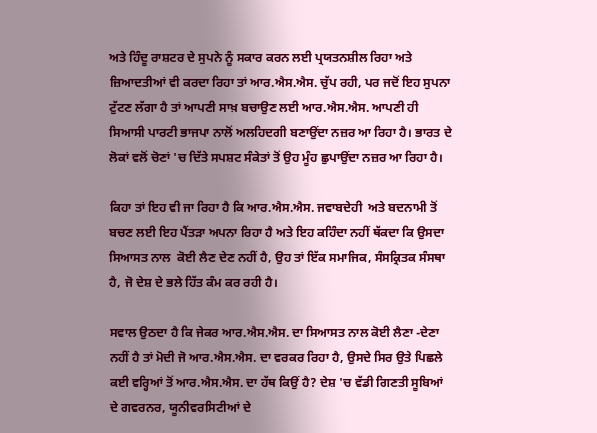ਅਤੇ ਹਿੰਦੂ ਰਾਸ਼ਟਰ ਦੇ ਸੁਪਨੇ ਨੂੰ ਸਕਾਰ ਕਰਨ ਲਈ ਪ੍ਰਯਤਨਸ਼ੀਲ ਰਿਹਾ ਅਤੇ ਜ਼ਿਆਦਤੀਆਂ ਵੀ ਕਰਦਾ ਰਿਹਾ ਤਾਂ ਆਰ.ਐਸ.ਐਸ. ਚੁੱਪ ਰਹੀ, ਪਰ ਜਦੋਂ ਇਹ ਸੁਪਨਾ ਟੁੱਟਣ ਲੱਗਾ ਹੈ ਤਾਂ ਆਪਣੀ ਸਾਖ਼ ਬਚਾਉਣ ਲਈ ਆਰ.ਐਸ.ਐਸ. ਆਪਣੀ ਹੀ ਸਿਆਸੀ ਪਾਰਟੀ ਭਾਜਪਾ ਨਾਲੋਂ ਅਲਹਿਦਗੀ ਬਣਾਉਂਦਾ ਨਜ਼ਰ ਆ ਰਿਹਾ ਹੈ। ਭਾਰਤ ਦੇ ਲੋਕਾਂ ਵਲੋਂ ਚੋਣਾਂ 'ਚ ਦਿੱਤੇ ਸਪਸ਼ਟ ਸੰਕੇਤਾਂ ਤੋਂ ਉਹ ਮੂੰਹ ਛੁਪਾਉਂਦਾ ਨਜ਼ਰ ਆ ਰਿਹਾ ਹੈ।

ਕਿਹਾ ਤਾਂ ਇਹ ਵੀ ਜਾ ਰਿਹਾ ਹੈ ਕਿ ਆਰ.ਐਸ.ਐਸ. ਜਵਾਬਦੇਹੀ  ਅਤੇ ਬਦਨਾਮੀ ਤੋਂ ਬਚਣ ਲਈ ਇਹ ਪੈਂਤੜਾ ਅਪਨਾ ਰਿਹਾ ਹੈ ਅਤੇ ਇਹ ਕਹਿੰਦਾ ਨਹੀਂ ਥੱਕਦਾ ਕਿ ਉਸਦਾ ਸਿਆਸਤ ਨਾਲ  ਕੋਈ ਲੈਣ ਦੇਣ ਨਹੀਂ ਹੈ, ਉਹ ਤਾਂ ਇੱਕ ਸਮਾਜਿਕ, ਸੰਸਕ੍ਰਿਤਕ ਸੰਸਥਾ ਹੈ, ਜੋ ਦੇਸ਼ ਦੇ ਭਲੇ ਹਿੱਤ ਕੰਮ ਕਰ ਰਹੀ ਹੈ।

ਸਵਾਲ ਉਠਦਾ ਹੈ ਕਿ ਜੇਕਰ ਆਰ.ਐਸ.ਐਸ. ਦਾ ਸਿਆਸਤ ਨਾਲ ਕੋਈ ਲੈਣਾ -ਦੇਣਾ  ਨਹੀਂ ਹੈ ਤਾਂ ਮੋਦੀ ਜੋ ਆਰ.ਐਸ.ਐਸ. ਦਾ ਵਰਕਰ ਰਿਹਾ ਹੈ, ਉਸਦੇ ਸਿਰ ਉਤੇ ਪਿਛਲੇ ਕਈ ਵਰ੍ਹਿਆਂ ਤੋਂ ਆਰ.ਐਸ.ਐਸ. ਦਾ ਹੱਥ ਕਿਉਂ ਹੈ? ਦੇਸ਼ 'ਚ ਵੱਡੀ ਗਿਣਤੀ ਸੂਬਿਆਂ ਦੇ ਗਵਰਨਰ, ਯੂਨੀਵਰਸਿਟੀਆਂ ਦੇ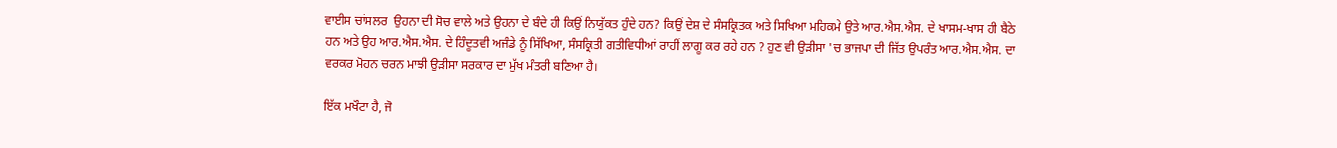ਵਾਈਸ ਚਾਂਸਲਰ  ਉਹਨਾ ਦੀ ਸੋਚ ਵਾਲੇ ਅਤੇ ਉਹਨਾ ਦੇ ਬੰਦੇ ਹੀ ਕਿਉਂ ਨਿਯੁੱਕਤ ਹੁੰਦੇ ਹਨ? ਕਿਉਂ ਦੇਸ਼ ਦੇ ਸੰਸਕ੍ਰਿਤਕ ਅਤੇ ਸਿਖਿਆ ਮਹਿਕਮੇ ਉਤੇ ਆਰ.ਐਸ.ਐਸ. ਦੇ ਖਾਸਮ-ਖਾਸ ਹੀ ਬੈਠੇ ਹਨ ਅਤੇ ਉਹ ਆਰ.ਐਸ.ਐਸ. ਦੇ ਹਿੰਦੂਤਵੀ ਅਜੰਡੇ ਨੂੰ ਸਿੱਖਿਆ, ਸੰਸਕ੍ਰਿਤੀ ਗਤੀਵਿਧੀਆਂ ਰਾਹੀਂ ਲਾਗੂ ਕਰ ਰਹੇ ਹਨ ? ਹੁਣ ਵੀ ਉੜੀਸਾ 'ਚ ਭਾਜਪਾ ਦੀ ਜਿੱਤ ਉਪਰੰਤ ਆਰ.ਐਸ.ਐਸ. ਦਾ ਵਰਕਰ ਮੋਹਨ ਚਰਨ ਮਾਝੀ ਉੜੀਸਾ ਸਰਕਾਰ ਦਾ ਮੁੱਖ ਮੰਤਰੀ ਬਣਿਆ ਹੈ।

ਇੱਕ ਮਖੌਟਾ ਹੈ, ਜੋ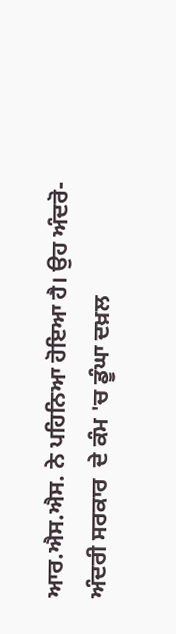ਆਰ.ਐਸ.ਐਸ. ਨੇ ਪਹਿਨਿਆ ਹੋਇਆ ਹੈ। ਉਹ ਅੰਦਰੋ-ਅੰਦਰੀ ਸਰਕਾਰ  ਦੇ ਕੰਮ 'ਚ ਡੂੰਘਾ ਦਖ਼ਲ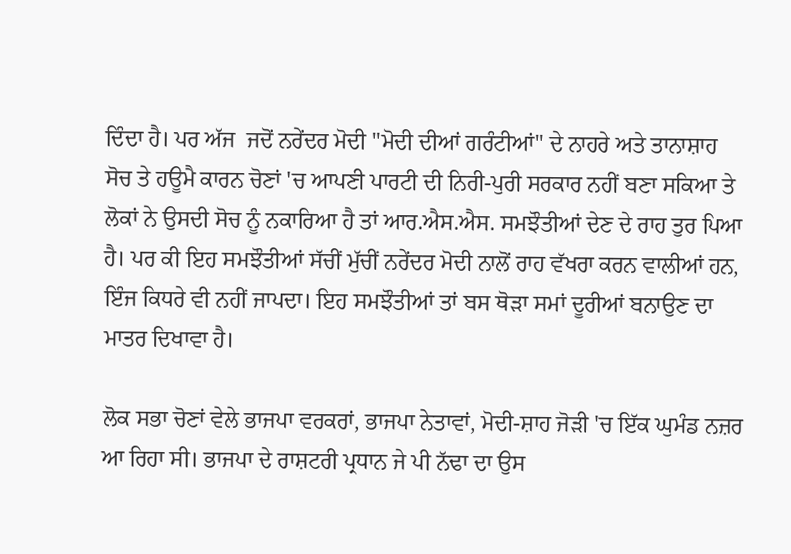ਦਿੰਦਾ ਹੈ। ਪਰ ਅੱਜ  ਜਦੋਂ ਨਰੇਂਦਰ ਮੋਦੀ "ਮੋਦੀ ਦੀਆਂ ਗਰੰਟੀਆਂ" ਦੇ ਨਾਹਰੇ ਅਤੇ ਤਾਨਾਸ਼ਾਹ ਸੋਚ ਤੇ ਹਊਮੈ ਕਾਰਨ ਚੋਣਾਂ 'ਚ ਆਪਣੀ ਪਾਰਟੀ ਦੀ ਨਿਰੀ-ਪੁਰੀ ਸਰਕਾਰ ਨਹੀਂ ਬਣਾ ਸਕਿਆ ਤੇ ਲੋਕਾਂ ਨੇ ਉਸਦੀ ਸੋਚ ਨੂੰ ਨਕਾਰਿਆ ਹੈ ਤਾਂ ਆਰ.ਐਸ.ਐਸ. ਸਮਝੌਤੀਆਂ ਦੇਣ ਦੇ ਰਾਹ ਤੁਰ ਪਿਆ ਹੈ। ਪਰ ਕੀ ਇਹ ਸਮਝੌਤੀਆਂ ਸੱਚੀਂ ਮੁੱਚੀਂ ਨਰੇਂਦਰ ਮੋਦੀ ਨਾਲੋਂ ਰਾਹ ਵੱਖਰਾ ਕਰਨ ਵਾਲੀਆਂ ਹਨ, ਇੰਜ ਕਿਧਰੇ ਵੀ ਨਹੀਂ ਜਾਪਦਾ। ਇਹ ਸਮਝੌਤੀਆਂ ਤਾਂ ਬਸ ਥੋੜਾ ਸਮਾਂ ਦੂਰੀਆਂ ਬਨਾਉਣ ਦਾ ਮਾਤਰ ਦਿਖਾਵਾ ਹੈ।

ਲੋਕ ਸਭਾ ਚੋਣਾਂ ਵੇਲੇ ਭਾਜਪਾ ਵਰਕਰਾਂ, ਭਾਜਪਾ ਨੇਤਾਵਾਂ, ਮੋਦੀ-ਸ਼ਾਹ ਜੋੜੀ 'ਚ ਇੱਕ ਘੁਮੰਡ ਨਜ਼ਰ ਆ ਰਿਹਾ ਸੀ। ਭਾਜਪਾ ਦੇ ਰਾਸ਼ਟਰੀ ਪ੍ਰਧਾਨ ਜੇ ਪੀ ਨੱਢਾ ਦਾ ਉਸ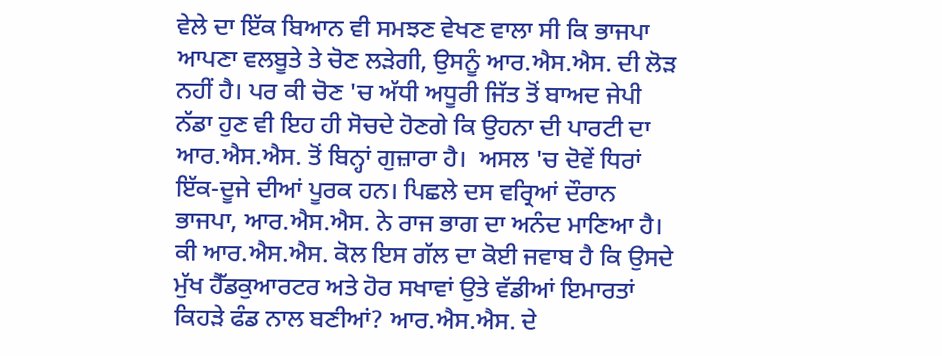ਵੇਲੇ ਦਾ ਇੱਕ ਬਿਆਨ ਵੀ ਸਮਝਣ ਵੇਖਣ ਵਾਲਾ ਸੀ ਕਿ ਭਾਜਪਾ ਆਪਣਾ ਵਲਬੂਤੇ ਤੇ ਚੋਣ ਲੜੇਗੀ, ਉਸਨੂੰ ਆਰ.ਐਸ.ਐਸ. ਦੀ ਲੋੜ ਨਹੀਂ ਹੈ। ਪਰ ਕੀ ਚੋਣ 'ਚ ਅੱਧੀ ਅਧੂਰੀ ਜਿੱਤ ਤੋਂ ਬਾਅਦ ਜੇਪੀ ਨੱਡਾ ਹੁਣ ਵੀ ਇਹ ਹੀ ਸੋਚਦੇ ਹੋਣਗੇ ਕਿ ਉਹਨਾ ਦੀ ਪਾਰਟੀ ਦਾ ਆਰ.ਐਸ.ਐਸ. ਤੋਂ ਬਿਨ੍ਹਾਂ ਗੁਜ਼ਾਰਾ ਹੈ।  ਅਸਲ 'ਚ ਦੋਵੇਂ ਧਿਰਾਂ ਇੱਕ-ਦੂਜੇ ਦੀਆਂ ਪੂਰਕ ਹਨ। ਪਿਛਲੇ ਦਸ ਵਰ੍ਰਿਆਂ ਦੌਰਾਨ ਭਾਜਪਾ, ਆਰ.ਐਸ.ਐਸ. ਨੇ ਰਾਜ ਭਾਗ ਦਾ ਅਨੰਦ ਮਾਣਿਆ ਹੈ। ਕੀ ਆਰ.ਐਸ.ਐਸ. ਕੋਲ ਇਸ ਗੱਲ ਦਾ ਕੋਈ ਜਵਾਬ ਹੈ ਕਿ ਉਸਦੇ ਮੁੱਖ ਹੈੱਡਕੁਆਰਟਰ ਅਤੇ ਹੋਰ ਸਖਾਵਾਂ ਉਤੇ ਵੱਡੀਆਂ ਇਮਾਰਤਾਂ ਕਿਹੜੇ ਫੰਡ ਨਾਲ ਬਣੀਆਂ? ਆਰ.ਐਸ.ਐਸ. ਦੇ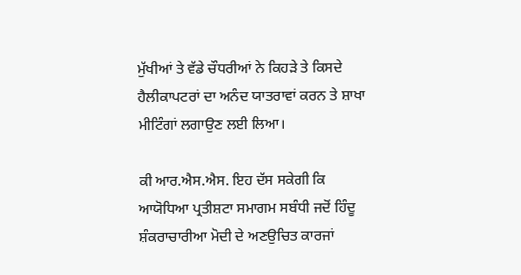ਮੁੱਖੀਆਂ ਤੇ ਵੱਡੇ ਚੌਧਰੀਆਂ ਨੇ ਕਿਹੜੇ ਤੇ ਕਿਸਦੇ ਹੈਲੀਕਾਪਟਰਾਂ ਦਾ ਅਨੰਦ ਯਾਤਰਾਵਾਂ ਕਰਨ ਤੇ ਸ਼ਾਖਾ ਮੀਟਿੰਗਾਂ ਲਗਾਉਣ ਲਈ ਲਿਆ।

ਕੀ ਆਰ.ਐਸ.ਐਸ. ਇਹ ਦੱਸ ਸਕੇਗੀ ਕਿ ਆਯੋਧਿਆ ਪ੍ਰਤੀਸ਼ਟਾ ਸਮਾਗਮ ਸਬੰਧੀ ਜਦੋਂ ਹਿੰਦੂ ਸ਼ੰਕਰਾਚਾਰੀਆ ਮੋਦੀ ਦੇ ਅਣਉਚਿਤ ਕਾਰਜਾਂ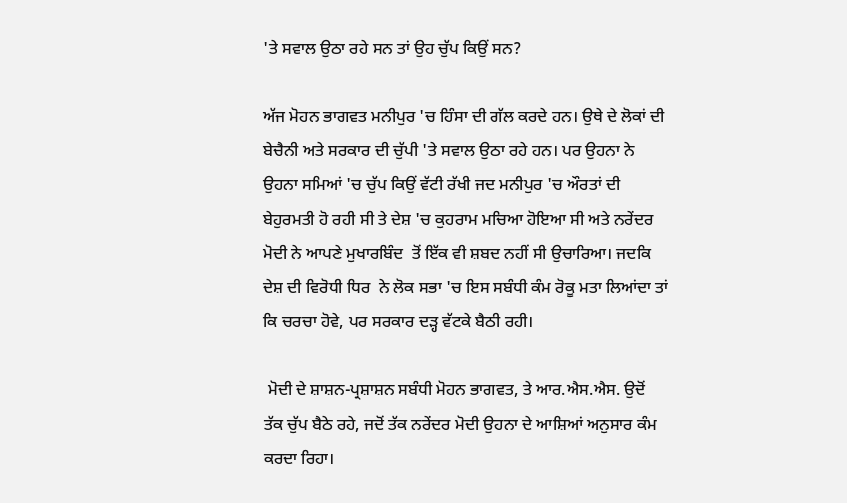'ਤੇ ਸਵਾਲ ਉਠਾ ਰਹੇ ਸਨ ਤਾਂ ਉਹ ਚੁੱਪ ਕਿਉਂ ਸਨ?

ਅੱਜ ਮੋਹਨ ਭਾਗਵਤ ਮਨੀਪੁਰ 'ਚ ਹਿੰਸਾ ਦੀ ਗੱਲ ਕਰਦੇ ਹਨ। ਉਥੇ ਦੇ ਲੋਕਾਂ ਦੀ ਬੇਚੈਨੀ ਅਤੇ ਸਰਕਾਰ ਦੀ ਚੁੱਪੀ 'ਤੇ ਸਵਾਲ ਉਠਾ ਰਹੇ ਹਨ। ਪਰ ਉਹਨਾ ਨੇ ਉਹਨਾ ਸਮਿਆਂ 'ਚ ਚੁੱਪ ਕਿਉਂ ਵੱਟੀ ਰੱਖੀ ਜਦ ਮਨੀਪੁਰ 'ਚ ਔਰਤਾਂ ਦੀ ਬੇਹੁਰਮਤੀ ਹੋ ਰਹੀ ਸੀ ਤੇ ਦੇਸ਼ 'ਚ ਕੁਹਰਾਮ ਮਚਿਆ ਹੋਇਆ ਸੀ ਅਤੇ ਨਰੇਂਦਰ ਮੋਦੀ ਨੇ ਆਪਣੇ ਮੁਖਾਰਬਿੰਦ  ਤੋਂ ਇੱਕ ਵੀ ਸ਼ਬਦ ਨਹੀਂ ਸੀ ਉਚਾਰਿਆ। ਜਦਕਿ ਦੇਸ਼ ਦੀ ਵਿਰੋਧੀ ਧਿਰ  ਨੇ ਲੋਕ ਸਭਾ 'ਚ ਇਸ ਸਬੰਧੀ ਕੰਮ ਰੋਕੂ ਮਤਾ ਲਿਆਂਦਾ ਤਾਂ ਕਿ ਚਰਚਾ ਹੋਵੇ, ਪਰ ਸਰਕਾਰ ਦੜ੍ਹ ਵੱਟਕੇ ਬੈਠੀ ਰਹੀ।

 ਮੋਦੀ ਦੇ ਸ਼ਾਸ਼ਨ-ਪ੍ਰਸ਼ਾਸ਼ਨ ਸਬੰਧੀ ਮੋਹਨ ਭਾਗਵਤ, ਤੇ ਆਰ.ਐਸ.ਐਸ. ਉਦੋਂ ਤੱਕ ਚੁੱਪ ਬੈਠੇ ਰਹੇ, ਜਦੋਂ ਤੱਕ ਨਰੇਂਦਰ ਮੋਦੀ ਉਹਨਾ ਦੇ ਆਸ਼ਿਆਂ ਅਨੁਸਾਰ ਕੰਮ ਕਰਦਾ ਰਿਹਾ।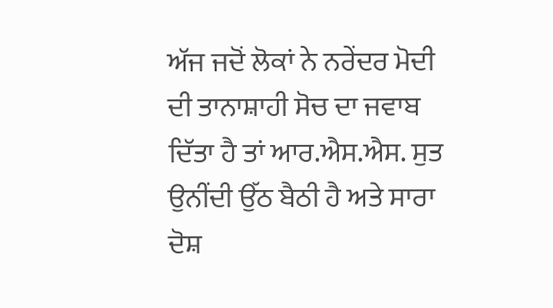ਅੱਜ ਜਦੋਂ ਲੋਕਾਂ ਨੇ ਨਰੇਂਦਰ ਮੋਦੀ ਦੀ ਤਾਨਾਸ਼ਾਹੀ ਸੋਚ ਦਾ ਜਵਾਬ ਦਿੱਤਾ ਹੈ ਤਾਂ ਆਰ.ਐਸ.ਐਸ. ਸੁਤ ਉਨੀਂਦੀ ਉੱਠ ਬੈਠੀ ਹੈ ਅਤੇ ਸਾਰਾ ਦੋਸ਼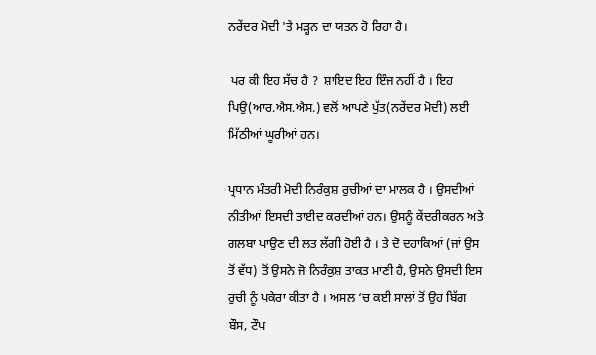ਨਰੇਂਦਰ ਮੋਦੀ 'ਤੇ ਮੜ੍ਹਨ ਦਾ ਯਤਨ ਹੋ ਰਿਹਾ ਹੈ।

 ਪਰ ਕੀ ਇਹ ਸੱਚ ਹੈ ?  ਸ਼ਾਇਦ ਇਹ ਇੰਜ ਨਹੀਂ ਹੈ । ਇਹ ਪਿਉ(ਆਰ.ਐਸ.ਐਸ.) ਵਲੋਂ ਆਪਣੇ ਪੁੱਤ(ਨਰੇਂਦਰ ਮੋਦੀ) ਲਈ ਮਿੱਠੀਆਂ ਘੂਰੀਆਂ ਹਨ।

ਪ੍ਰਧਾਨ ਮੰਤਰੀ ਮੋਦੀ ਨਿਰੰਕੁਸ਼ ਰੁਚੀਆਂ ਦਾ ਮਾਲਕ ਹੈ । ਉਸਦੀਆਂ ਨੀਤੀਆਂ ਇਸਦੀ ਤਾਈਦ ਕਰਦੀਆਂ ਹਨ। ਉਸਨੂੰ ਕੇਂਦਰੀਕਰਨ ਅਤੇ ਗਲਬਾ ਪਾਉਣ ਦੀ ਲਤ ਲੱਗੀ ਹੋਈ ਹੈ । ਤੇ ਦੋ ਦਹਾਕਿਆਂ (ਜਾਂ ਉਸ ਤੋਂ ਵੱਧ) ਤੋਂ ਉਸਨੇ ਜੋ ਨਿਰੰਕੁਸ਼ ਤਾਕਤ ਮਾਣੀ ਹੈ, ਉਸਨੇ ਉਸਦੀ ਇਸ ਰੁਚੀ ਨੂੰ ਪਕੇਰਾ ਕੀਤਾ ਹੈ । ਅਸਲ ‘ਚ ਕਈ ਸਾਲਾਂ ਤੋਂ ਉਹ ਬਿੱਗ ਬੌਸ, ਟੌਪ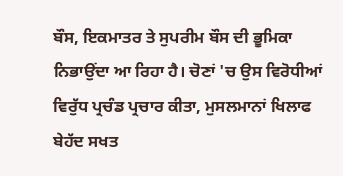ਬੌਸ, ਇਕਮਾਤਰ ਤੇ ਸੁਪਰੀਮ ਬੌਸ ਦੀ ਭੂਮਿਕਾ ਨਿਭਾਉਂਦਾ ਆ ਰਿਹਾ ਹੈ। ਚੋਣਾਂ 'ਚ ਉਸ ਵਿਰੋਧੀਆਂ ਵਿਰੁੱਧ ਪ੍ਰਚੰਡ ਪ੍ਰਚਾਰ ਕੀਤਾ, ਮੁਸਲਮਾਨਾਂ ਖਿਲਾਫ ਬੇਹੱਦ ਸਖਤ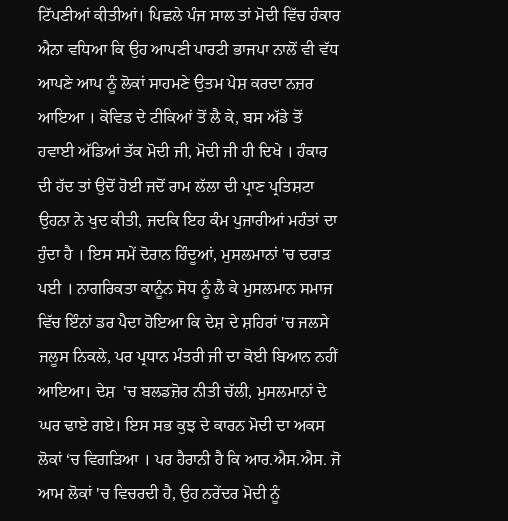ਟਿੱਪਣੀਆਂ ਕੀਤੀਆਂ। ਪਿਛਲੇ ਪੰਜ ਸਾਲ ਤਾਂ ਮੋਦੀ ਵਿੱਚ ਹੰਕਾਰ ਐਨਾ ਵਧਿਆ ਕਿ ਉਹ ਆਪਣੀ ਪਾਰਟੀ ਭਾਜਪਾ ਨਾਲੋਂ ਵੀ ਵੱਧ ਆਪਣੇ ਆਪ ਨੂੰ ਲੋਕਾਂ ਸਾਹਮਣੇ ਉਤਮ ਪੇਸ਼ ਕਰਦਾ ਨਜ਼ਰ ਆਇਆ । ਕੋਵਿਡ ਦੇ ਟੀਕਿਆਂ ਤੋਂ ਲੈ ਕੇ, ਬਸ ਅੱਡੇ ਤੋਂ ਹਵਾਈ ਅੱਡਿਆਂ ਤੱਕ ਮੋਦੀ ਜੀ, ਮੋਦੀ ਜੀ ਹੀ ਦਿਖੇ । ਹੰਕਾਰ ਦੀ ਹੱਦ ਤਾਂ ਉਦੋਂ ਹੋਈ ਜਦੋਂ ਰਾਮ ਲੱਲਾ ਦੀ ਪ੍ਰਾਣ ਪ੍ਰਤਿਸ਼ਟਾ ਉਹਨਾ ਨੇ ਖੁਦ ਕੀਤੀ, ਜਦਕਿ ਇਹ ਕੰਮ ਪੁਜਾਰੀਆਂ ਮਹੰਤਾਂ ਦਾ ਹੁੰਦਾ ਹੈ । ਇਸ ਸਮੇਂ ਦੋਰਾਨ ਹਿੰਦੂਆਂ, ਮੁਸਲਮਾਨਾਂ 'ਚ ਦਰਾੜ ਪਈ । ਨਾਗਰਿਕਤਾ ਕਾਨੂੰਨ ਸੋਧ ਨੂੰ ਲੈ ਕੇ ਮੁਸਲਮਾਨ ਸਮਾਜ ਵਿੱਚ ਇੰਨਾਂ ਡਰ ਪੈਦਾ ਹੋਇਆ ਕਿ ਦੇਸ਼ ਦੇ ਸ਼ਹਿਰਾਂ 'ਚ ਜਲਸੇ ਜਲੂਸ ਨਿਕਲੇ, ਪਰ ਪ੍ਰਧਾਨ ਮੰਤਰੀ ਜੀ ਦਾ ਕੋਈ ਬਿਆਨ ਨਹੀਂ ਆਇਆ। ਦੇਸ਼  'ਚ ਬਲਡਜ਼ੋਰ ਨੀਤੀ ਚੱਲੀ, ਮੁਸਲਮਾਨਾਂ ਦੇ ਘਰ ਢਾਏ ਗਏ। ਇਸ ਸਭ ਕੁਝ ਦੇ ਕਾਰਨ ਮੋਦੀ ਦਾ ਅਕਸ ਲੋਕਾਂ ‘ਚ ਵਿਗੜਿਆ । ਪਰ ਹੈਰਾਨੀ ਹੈ ਕਿ ਆਰ.ਐਸ.ਐਸ. ਜੋ ਆਮ ਲੋਕਾਂ 'ਚ ਵਿਚਰਦੀ ਹੈ, ਉਹ ਨਰੇਂਦਰ ਮੋਦੀ ਨੂੰ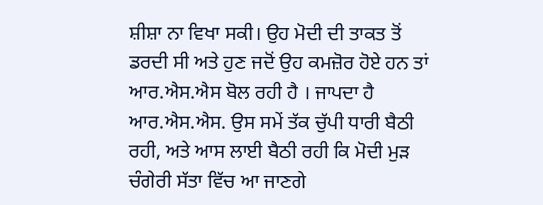ਸ਼ੀਸ਼ਾ ਨਾ ਵਿਖਾ ਸਕੀ। ਉਹ ਮੋਦੀ ਦੀ ਤਾਕਤ ਤੋਂ ਡਰਦੀ ਸੀ ਅਤੇ ਹੁਣ ਜਦੋਂ ਉਹ ਕਮਜ਼ੋਰ ਹੋਏ ਹਨ ਤਾਂ ਆਰ.ਐਸ.ਐਸ ਬੋਲ ਰਹੀ ਹੈ । ਜਾਪਦਾ ਹੈ ਆਰ.ਐਸ.ਐਸ. ਉਸ ਸਮੇਂ ਤੱਕ ਚੁੱਪੀ ਧਾਰੀ ਬੈਠੀ ਰਹੀ, ਅਤੇ ਆਸ ਲਾਈ ਬੈਠੀ ਰਹੀ ਕਿ ਮੋਦੀ ਮੁੜ ਚੰਗੇਰੀ ਸੱਤਾ ਵਿੱਚ ਆ ਜਾਣਗੇ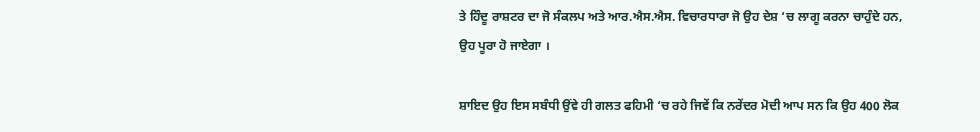ਤੇ ਹਿੰਦੂ ਰਾਸ਼ਟਰ ਦਾ ਜੋ ਸੰਕਲਪ ਅਤੇ ਆਰ.ਐਸ.ਐਸ. ਵਿਚਾਰਧਾਰਾ ਜੋ ਉਹ ਦੇਸ਼ ‘ਚ ਲਾਗੂ ਕਰਨਾ ਚਾਹੁੰਦੇ ਹਨ, ਉਹ ਪੂਰਾ ਹੋ ਜਾਏਗਾ ।

ਸ਼ਾਇਦ ਉਹ ਇਸ ਸਬੰਧੀ ਉਂਵੇ ਹੀ ਗਲਤ ਫਹਿਮੀ ‘ਚ ਰਹੇ ਜਿਵੇਂ ਕਿ ਨਰੇਂਦਰ ਮੋਦੀ ਆਪ ਸਨ ਕਿ ਉਹ 400 ਲੋਕ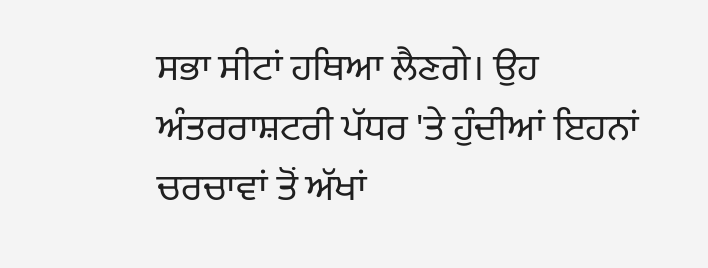ਸਭਾ ਸੀਟਾਂ ਹਥਿਆ ਲੈਣਗੇ। ਉਹ ਅੰਤਰਰਾਸ਼ਟਰੀ ਪੱਧਰ 'ਤੇ ਹੁੰਦੀਆਂ ਇਹਨਾਂ ਚਰਚਾਵਾਂ ਤੋਂ ਅੱਖਾਂ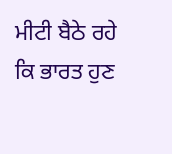ਮੀਟੀ ਬੈਠੇ ਰਹੇ ਕਿ ਭਾਰਤ ਹੁਣ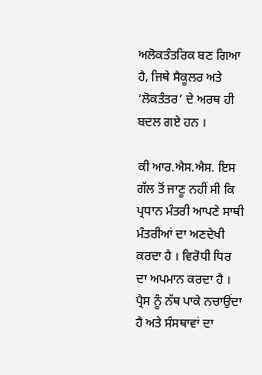ਅਲੋਕਤੰਤਰਿਕ ਬਣ ਗਿਆ ਹੈ, ਜਿਥੇ ਸੈਕੂਲਰ ਅਤੇ ‘ਲੋਕਤੰਤਰ’ ਦੇ ਅਰਥ ਹੀ ਬਦਲ ਗਏ ਹਨ ।

ਕੀ ਆਰ.ਐਸ.ਐਸ. ਇਸ ਗੱਲ ਤੋਂ ਜਾਣੂ ਨਹੀਂ ਸੀ ਕਿ ਪ੍ਰਧਾਨ ਮੰਤਰੀ ਆਪਣੇ ਸਾਥੀ ਮੰਤਰੀਆਂ ਦਾ ਅਣਦੇਖੀ ਕਰਦਾ ਹੈ । ਵਿਰੋਧੀ ਧਿਰ ਦਾ ਅਪਮਾਨ ਕਰਦਾ ਹੈ । ਪ੍ਰੈਸ ਨੂੰ ਨੱਥ ਪਾਕੇ ਨਚਾਉਂਦਾ ਹੈ ਅਤੇ ਸੰਸਥਾਵਾਂ ਦਾ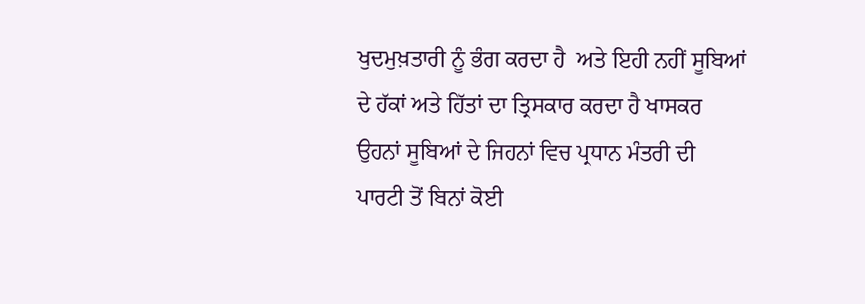ਖੁਦਮੁਖ਼ਤਾਰੀ ਨੂੰ ਭੰਗ ਕਰਦਾ ਹੈ  ਅਤੇ ਇਹੀ ਨਹੀਂ ਸੂਬਿਆਂ ਦੇ ਹੱਕਾਂ ਅਤੇ ਹਿੱਤਾਂ ਦਾ ਤ੍ਰਿਸਕਾਰ ਕਰਦਾ ਹੈ ਖਾਸਕਰ ਉਹਨਾਂ ਸੂਬਿਆਂ ਦੇ ਜਿਹਨਾਂ ਵਿਚ ਪ੍ਰਧਾਨ ਮੰਤਰੀ ਦੀ ਪਾਰਟੀ ਤੋਂ ਬਿਨਾਂ ਕੋਈ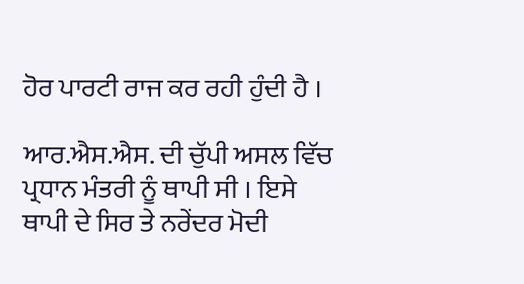ਹੋਰ ਪਾਰਟੀ ਰਾਜ ਕਰ ਰਹੀ ਹੁੰਦੀ ਹੈ ।

ਆਰ.ਐਸ.ਐਸ. ਦੀ ਚੁੱਪੀ ਅਸਲ ਵਿੱਚ ਪ੍ਰਧਾਨ ਮੰਤਰੀ ਨੂੰ ਥਾਪੀ ਸੀ । ਇਸੇ ਥਾਪੀ ਦੇ ਸਿਰ ਤੇ ਨਰੇਂਦਰ ਮੋਦੀ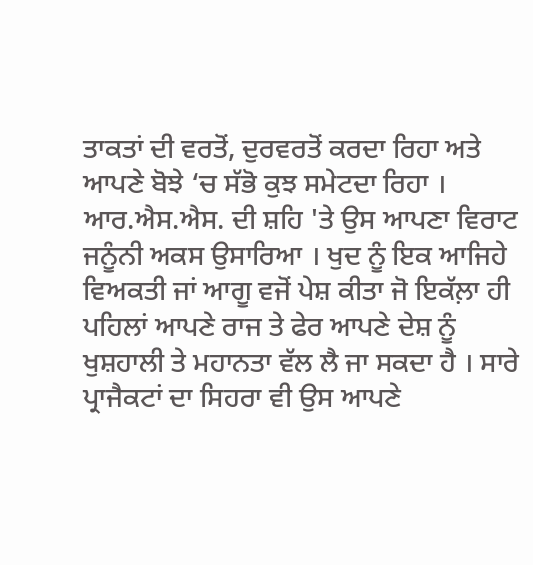ਤਾਕਤਾਂ ਦੀ ਵਰਤੋਂ, ਦੁਰਵਰਤੋਂ ਕਰਦਾ ਰਿਹਾ ਅਤੇ ਆਪਣੇ ਬੋਝੇ ‘ਚ ਸੱਭੋ ਕੁਝ ਸਮੇਟਦਾ ਰਿਹਾ । ਆਰ.ਐਸ.ਐਸ. ਦੀ ਸ਼ਹਿ 'ਤੇ ਉਸ ਆਪਣਾ ਵਿਰਾਟ ਜਨੂੰਨੀ ਅਕਸ ਉਸਾਰਿਆ । ਖੁਦ ਨੂੰ ਇਕ ਆਜਿਹੇ ਵਿਅਕਤੀ ਜਾਂ ਆਗੂ ਵਜੋਂ ਪੇਸ਼ ਕੀਤਾ ਜੋ ਇਕੱਲ਼ਾ ਹੀ ਪਹਿਲਾਂ ਆਪਣੇ ਰਾਜ ਤੇ ਫੇਰ ਆਪਣੇ ਦੇਸ਼ ਨੂੰ ਖੁਸ਼ਹਾਲੀ ਤੇ ਮਹਾਨਤਾ ਵੱਲ ਲੈ ਜਾ ਸਕਦਾ ਹੈ । ਸਾਰੇ ਪ੍ਰਾਜੈਕਟਾਂ ਦਾ ਸਿਹਰਾ ਵੀ ਉਸ ਆਪਣੇ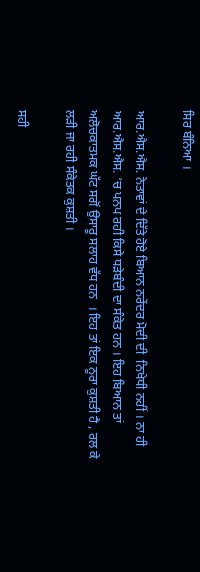ਸਿਰ ਬੰਨਿਆ ।

ਆਰ.ਐਸ.ਐਸ. ਨੇਤਾਵਾਂ ਦੇ ਦਿੱਤੇ ਹੋਏ ਬਿਆਨ ਨਰੇਂਦਰ ਮੋਦੀ ਦੀ  ਨਿਖੇਧੀ ਨਹੀਂ । ਨਾ ਹੀ ਆਰ.ਐਸ.ਐਸ. ‘ਚ ਪਨਪ ਰਹੀ ਕਿਸੇ ਧੜੇਬੰਦੀ ਦਾ ਸੰਕੇਤ ਹਨ । ਇਹ ਬਿਆਨ ਤਾਂ ਅਲੋਚਕਾਤਮਕ ਘੱਟ ਸਗੋਂ ਉਸਾਰੂ ਸਲਾਹ ਵੱਧ ਹਨ  । ਇਹ ਤਾਂ ਇਕ ਨੂਰਾ ਕੁਸ਼ਤੀ ਹੈ , ਰਲ ਕੇ ਲੜੀ ਜਾ ਰਹੀ ਸੰਕੇਤਕ ਕੁਸ਼ਤੀ ।

ਸਹੀ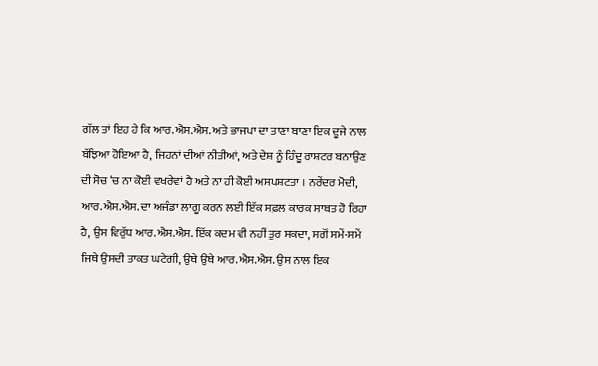ਗੱਲ ਤਾਂ ਇਹ ਹੇ ਕਿ ਆਰ.ਐਸ.ਐਸ. ਅਤੇ ਭਾਜਪਾ ਦਾ ਤਾਣਾ ਬਾਣਾ ਇਕ ਦੂਜੇ ਨਾਲ ਬੱਝਿਆ ਹੋਇਆ ਹੈ, ਜਿਹਨਾਂ ਦੀਆਂ ਨੀਤੀਆਂ, ਅਤੇ ਦੇਸ਼ ਨੂੰ ਹਿੰਦੂ ਰਾਸ਼ਟਰ ਬਨਾਉਣ ਦੀ ਸੋਚ ‘ਚ ਨਾ ਕੋਈ ਵਖਰੇਵਾਂ ਹੈ ਅਤੇ ਨਾ ਹੀ ਕੋਈ ਅਸਪਸ਼ਟਤਾ । ਨਰੇਂਦਰ ਮੋਦੀ, ਆਰ.ਐਸ.ਐਸ. ਦਾ ਅਜੰਡਾ ਲਾਗੂ ਕਰਨ ਲਈ ਇੱਕ ਸਫ਼ਲ ਕਾਰਕ ਸਾਬਤ ਹੋ ਰਿਹਾ ਹੈ, ਉਸ ਵਿਰੁੱਧ ਆਰ.ਐਸ.ਐਸ. ਇੱਕ ਕਦਮ ਵੀ ਨਹੀਂ ਤੁਰ ਸਕਦਾ, ਸਗੋਂ ਸਮੇਂ-ਸਮੇਂ ਜਿਥੇ ਉਸਦੀ ਤਾਕਤ ਘਟੇਗੀ, ਉਥੇ ਉਥੇ ਆਰ.ਐਸ.ਐਸ. ਉਸ ਨਾਲ ਇਕ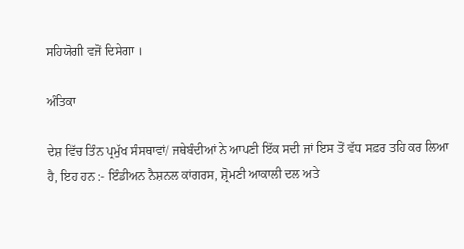ਸਹਿਯੋਗੀ ਵਜੋਂ ਦਿਸੇਗਾ ।

ਅੰਤਿਕਾ

ਦੇਸ਼ ਵਿੱਚ ਤਿੰਨ ਪ੍ਰਮੁੱਖ ਸੰਸਥਾਵਾਂ/ ਜਥੇਬੰਦੀਆਂ ਨੇ ਆਪਣੀ ਇੱਕ ਸਦੀ ਜਾਂ ਇਸ ਤੋਂ ਵੱਧ ਸਫ਼ਰ ਤਹਿ ਕਰ ਲਿਆ ਹੈ, ਇਹ ਹਨ :- ਇੰਡੀਅਨ ਨੈਸ਼ਨਲ ਕਾਂਗਰਸ, ਸ਼੍ਰੋਮਣੀ ਆਕਾਲੀ ਦਲ ਅਤੇ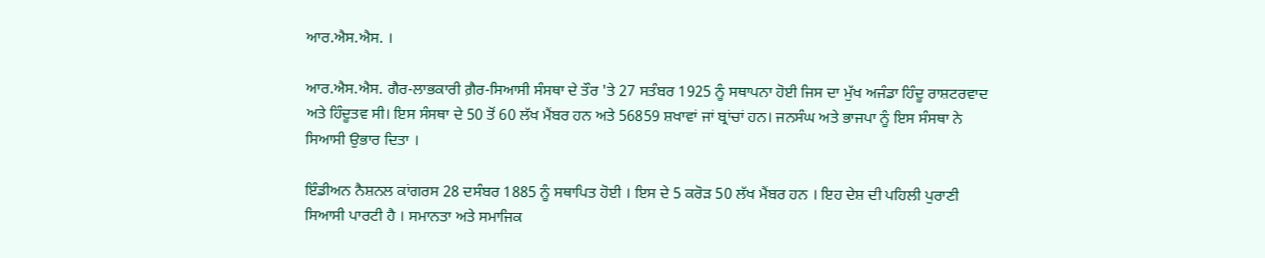ਆਰ.ਐਸ.ਐਸ. ।

ਆਰ.ਐਸ.ਐਸ. ਗੈਰ-ਲਾਭਕਾਰੀ ਗ਼ੈਰ-ਸਿਆਸੀ ਸੰਸਥਾ ਦੇ ਤੌਰ 'ਤੇ 27 ਸਤੰਬਰ 1925 ਨੂੰ ਸਥਾਪਨਾ ਹੋਈ ਜਿਸ ਦਾ ਮੁੱਖ ਅਜੰਡਾ ਹਿੰਦੂ ਰਾਸ਼ਟਰਵਾਦ ਅਤੇ ਹਿੰਦੂਤਵ ਸੀ। ਇਸ ਸੰਸਥਾ ਦੇ 50 ਤੋਂ 60 ਲੱਖ ਮੈਂਬਰ ਹਨ ਅਤੇ 56859 ਸ਼ਖਾਵਾਂ ਜਾਂ ਬ੍ਰਾਂਚਾਂ ਹਨ। ਜਨਸੰਘ ਅਤੇ ਭਾਜਪਾ ਨੂੰ ਇਸ ਸੰਸਥਾ ਨੇ ਸਿਆਸੀ ਉਭਾਰ ਦਿਤਾ ।

ਇੰਡੀਅਨ ਨੈਸ਼ਨਲ ਕਾਂਗਰਸ 28 ਦਸੰਬਰ 1885 ਨੂੰ ਸਥਾਪਿਤ ਹੋਈ । ਇਸ ਦੇ 5 ਕਰੋੜ 50 ਲੱਖ ਮੈਂਬਰ ਹਨ । ਇਹ ਦੇਸ਼ ਦੀ ਪਹਿਲੀ ਪੁਰਾਣੀ ਸਿਆਸੀ ਪਾਰਟੀ ਹੈ । ਸਮਾਨਤਾ ਅਤੇ ਸਮਾਜਿਕ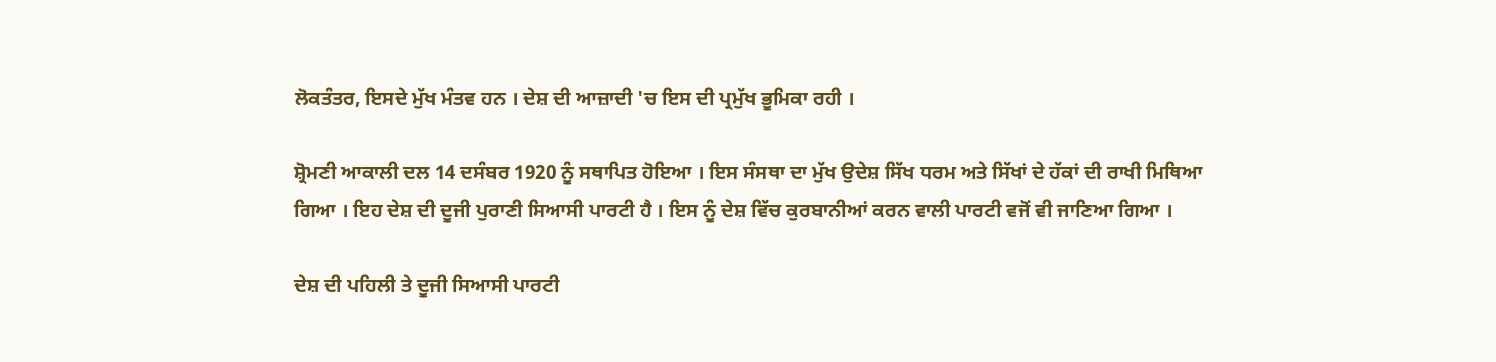ਲੋਕਤੰਤਰ, ਇਸਦੇ ਮੁੱਖ ਮੰਤਵ ਹਨ । ਦੇਸ਼ ਦੀ ਆਜ਼ਾਦੀ 'ਚ ਇਸ ਦੀ ਪ੍ਰਮੁੱਖ ਭੂਮਿਕਾ ਰਹੀ ।

ਸ਼੍ਰੋਮਣੀ ਆਕਾਲੀ ਦਲ 14 ਦਸੰਬਰ 1920 ਨੂੰ ਸਥਾਪਿਤ ਹੋਇਆ । ਇਸ ਸੰਸਥਾ ਦਾ ਮੁੱਖ ਉਦੇਸ਼ ਸਿੱਖ ਧਰਮ ਅਤੇ ਸਿੱਖਾਂ ਦੇ ਹੱਕਾਂ ਦੀ ਰਾਖੀ ਮਿਥਿਆ ਗਿਆ । ਇਹ ਦੇਸ਼ ਦੀ ਦੂਜੀ ਪੁਰਾਣੀ ਸਿਆਸੀ ਪਾਰਟੀ ਹੈ । ਇਸ ਨੂੰ ਦੇਸ਼ ਵਿੱਚ ਕੁਰਬਾਨੀਆਂ ਕਰਨ ਵਾਲੀ ਪਾਰਟੀ ਵਜੋਂ ਵੀ ਜਾਣਿਆ ਗਿਆ ।

ਦੇਸ਼ ਦੀ ਪਹਿਲੀ ਤੇ ਦੂਜੀ ਸਿਆਸੀ ਪਾਰਟੀ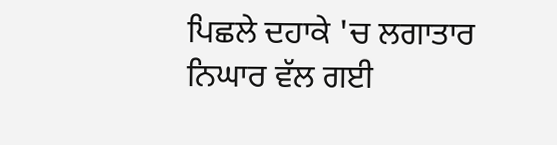ਪਿਛਲੇ ਦਹਾਕੇ 'ਚ ਲਗਾਤਾਰ ਨਿਘਾਰ ਵੱਲ ਗਈ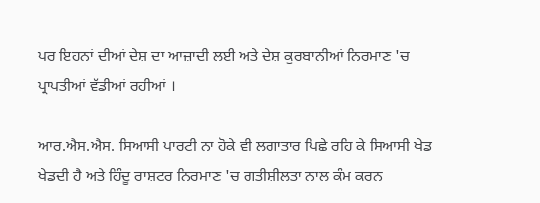ਪਰ ਇਹਨਾਂ ਦੀਆਂ ਦੇਸ਼ ਦਾ ਆਜ਼ਾਦੀ ਲਈ ਅਤੇ ਦੇਸ਼ ਕੁਰਬਾਨੀਆਂ ਨਿਰਮਾਣ 'ਚ ਪ੍ਰਾਪਤੀਆਂ ਵੱਡੀਆਂ ਰਹੀਆਂ ।

ਆਰ.ਐਸ.ਐਸ. ਸਿਆਸੀ ਪਾਰਟੀ ਨਾ ਹੋਕੇ ਵੀ ਲਗਾਤਾਰ ਪਿਛੇ ਰਹਿ ਕੇ ਸਿਆਸੀ ਖੇਡ ਖੇਡਦੀ ਹੈ ਅਤੇ ਹਿੰਦੂ ਰਾਸ਼ਟਰ ਨਿਰਮਾਣ 'ਚ ਗਤੀਸ਼ੀਲਤਾ ਨਾਲ ਕੰਮ ਕਰਨ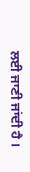ਲਈ ਜਾਣੀ ਜਾਂਦੀ ਹੈ ।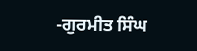-ਗੁਰਮੀਤ ਸਿੰਘ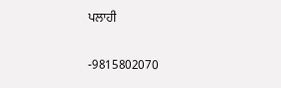ਪਲਾਹੀ

-9815802070